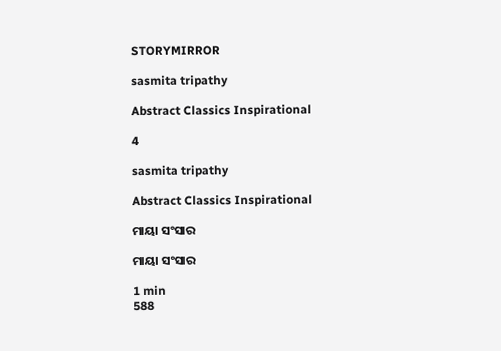STORYMIRROR

sasmita tripathy

Abstract Classics Inspirational

4

sasmita tripathy

Abstract Classics Inspirational

ମାୟା ସଂସାର

ମାୟା ସଂସାର

1 min
588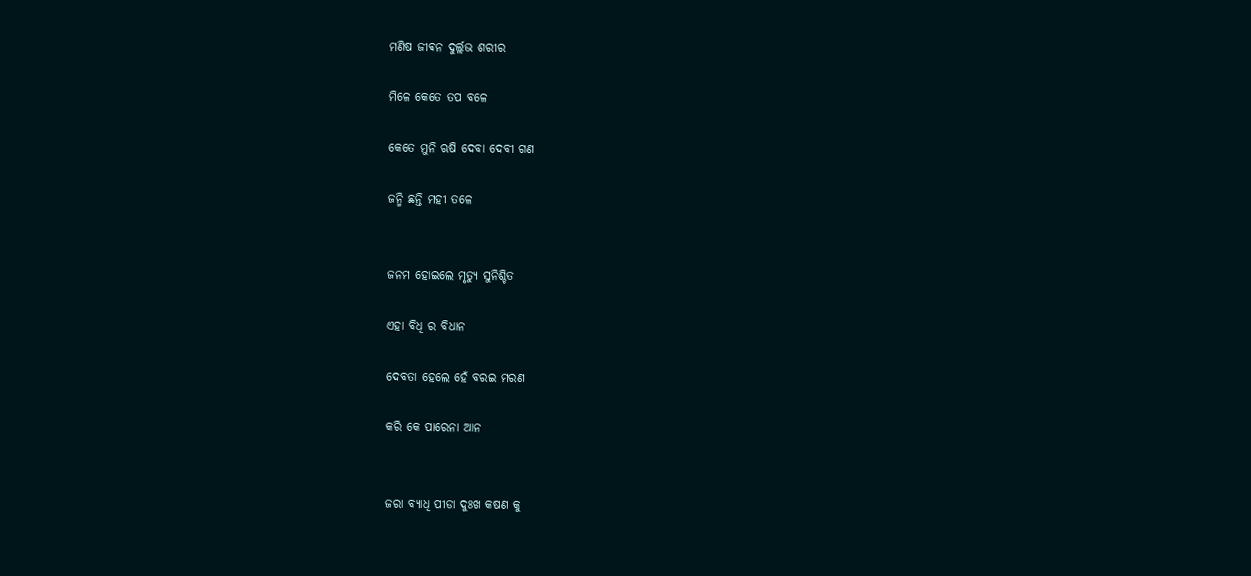ମଣିଷ ଜୀଵନ ଦୁର୍ଲ୍ଲଭ ଶରୀର

ମିଳେ କେତେ ତପ ବଳେ

କେତେ ମୁନି ଋଷି ଦେବା ଦେବୀ ଗଣ

ଜନ୍ମି ଛନ୍ତି ମହୀ ତଳେ


ଜନମ ହୋଇଲେ ମୃତ୍ୟୁ ସୁନିଶ୍ଚିତ

ଏହା ବିଧି ର ବିଧାନ

ଦେବତା ହେଲେ ହେଁ ବରଇ ମରଣ

କରି କେ ପାରେନା ଆନ


ଜରା ବ୍ୟାଧି ପୀଡା ଦୁଃଖ କଷଣ କୁ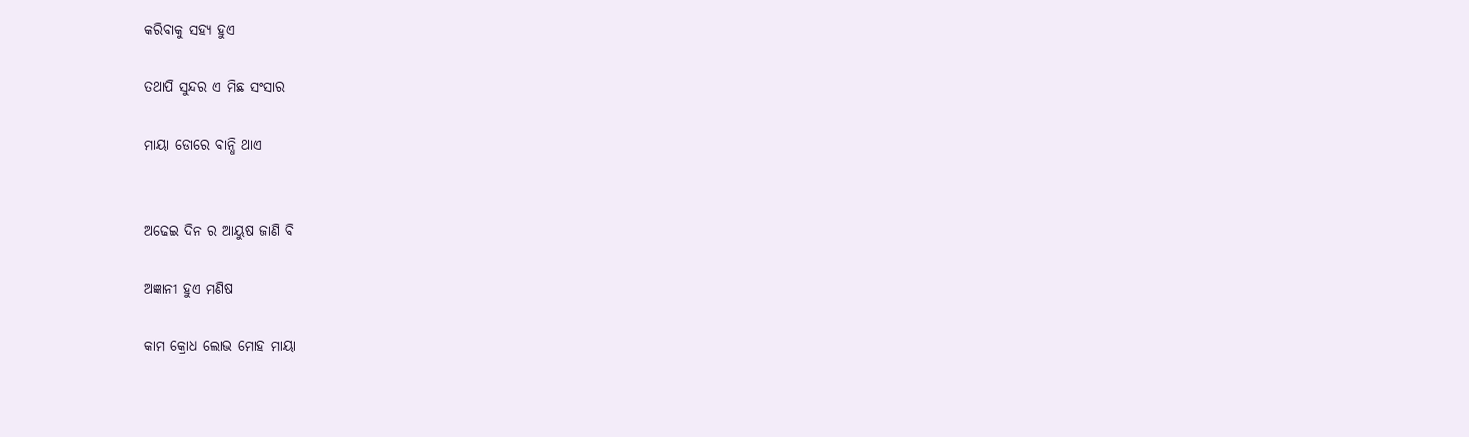କରିବାକୁ ସହ୍ୟ ହୁଏ

ତଥାପି ସୁନ୍ଦର ଏ ମିଛ ସଂସାର

ମାୟା ଡୋରେ ବାନ୍ଧି ଥାଏ


ଅଢେଇ ଦିନ ର ଆୟୁଷ ଜାଣି ବି

ଅଜ୍ଞାନୀ ହୁଏ ମଣିଷ

କାମ କ୍ରୋଧ ଲୋଭ ମୋହ ମାୟା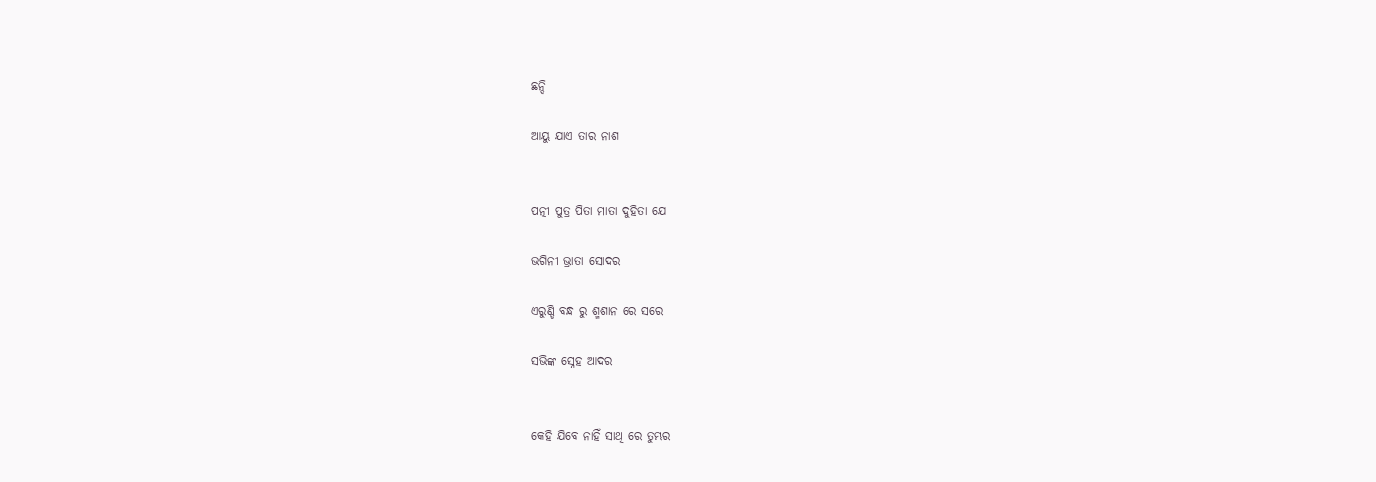ଛନ୍ଦି

ଆୟୁ ଯାଏ ତାର ନାଶ


ପତ୍ନୀ ପୁତ୍ର ପିତା ମାତା ଦୁହିତା ଯେ

ଭଗିନୀ ଭ୍ରାତା ସୋଦର

ଏରୁଣ୍ଡି ବନ୍ଧ ରୁ ଶ୍ମଶାନ ରେ ସରେ

ସଭିଙ୍କ ସ୍ନେହ ଆଦର


କେହି ଯିବେ ନାହିଁ ସାଥି ରେ ତୁମ୍ଭର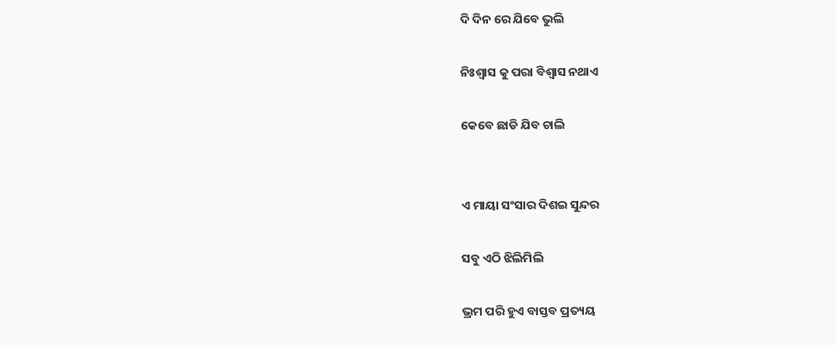ଦି ଦିନ ରେ ଯିବେ ଭୁଲି

ନିଃଶ୍ବାସ କୁ ପରା ବିଶ୍ୱାସ ନଥାଏ

କେବେ ଛାଡି ଯିବ ଚାଲି


ଏ ମାୟା ସଂସାର ଦିଶଇ ସୁନ୍ଦର

ସବୁ ଏଠି ଝିଲିମିଲି

ଭ୍ରମ ପରି ହୁଏ ବାସ୍ତବ ପ୍ରତ୍ୟୟ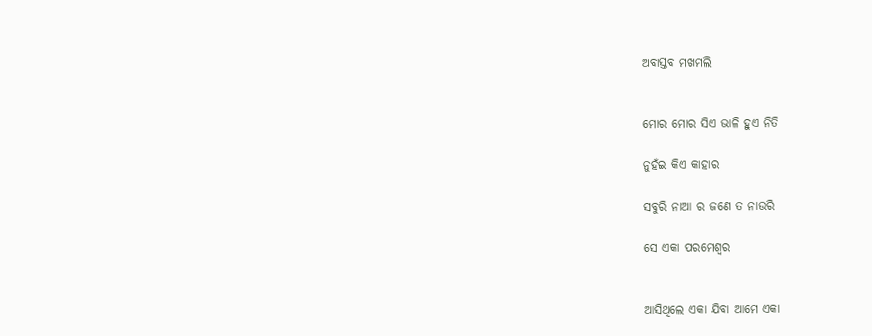ଅବାସ୍ତବ ମଖମଲି


ମୋର ମୋର ସିଏ ଭାଳି ହୁଏ ନିତି

ନୁହଁଇ କିଏ କାହାର

ସବୁରି ନାଆ ର ଜଣେ ତ ନାଉରି

ସେ ଏକା ପରମେଶ୍ବର


ଆସିଥିଲେ ଏକା ଯିବା ଆମେ ଏକା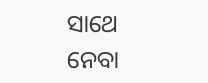ସାଥେ ନେବା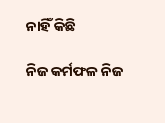ନାହିଁ କିଛି

ନିଜ କର୍ମଫଳ ନିଜ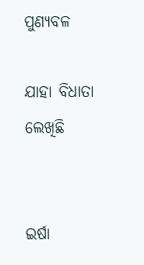ପୁଣ୍ୟବଳ

ଯାହା ବିଧାତା ଲେଖିଛି


ଇର୍ଷା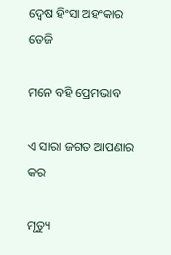ଦ୍ୱେଷ ହିଂସା ଅହଂକାର ତେଜି

ମନେ ବହି ପ୍ରେମଭାବ

ଏ ସାରା ଜଗତ ଆପଣାର କର

ମୃତ୍ୟୁ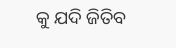କୁ ଯଦି ଜିତିବ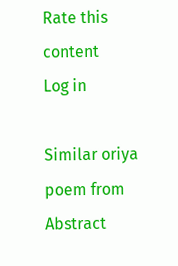Rate this content
Log in

Similar oriya poem from Abstract